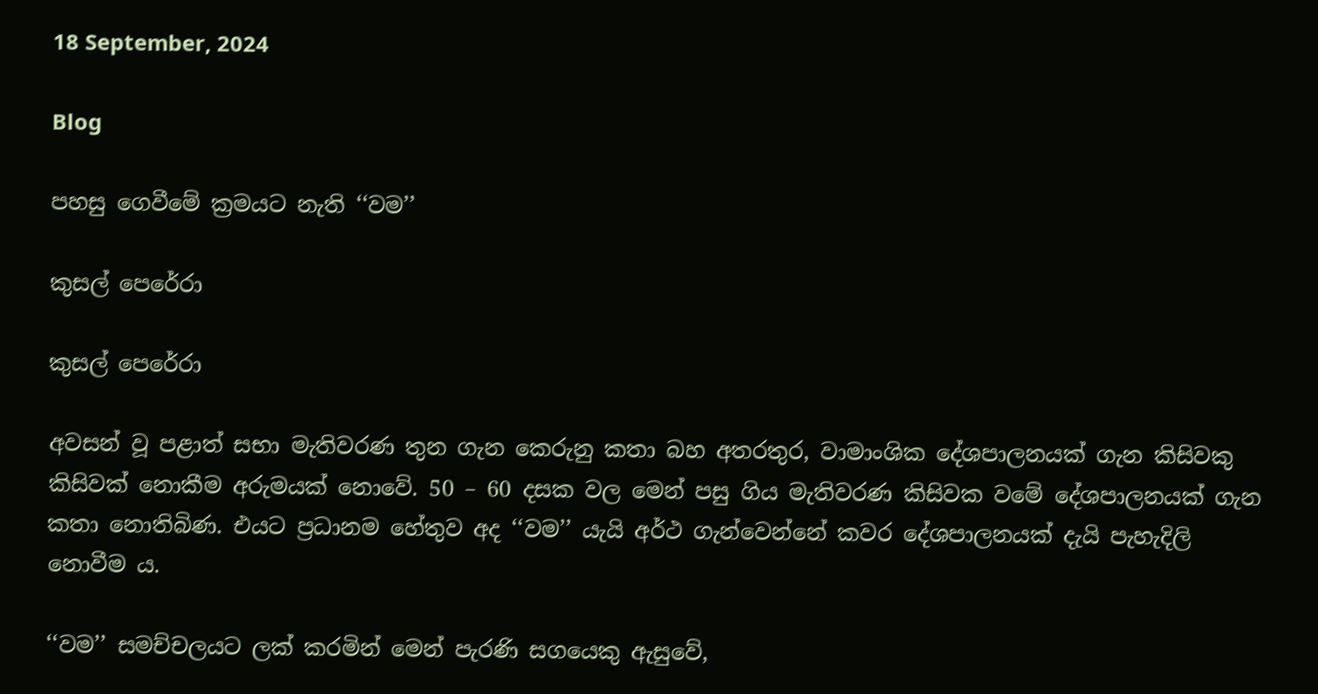18 September, 2024

Blog

පහසු ගෙවීමේ ක්‍රමයට නැති ‘‘වම’’

කුසල් පෙරේරා

කුසල් පෙරේරා

අවසන් වූ පළාත් සභා මැතිවරණ තුන ගැන කෙරුනු කතා බහ අතරතුර, වාමාංශික දේශපාලනයක් ගැන කිසිවකු කිසිවක් නොකීම අරුමයක් නොවේ. 50 – 60 දසක වල මෙන් පසු ගිය මැතිවරණ කිසිවක වමේ දේශපාලනයක් ගැන කතා නොතිබිණ. එයට ප්‍රධානම හේතුව අද ‘‘වම’’ යැයි අර්ථ ගැන්වෙන්නේ කවර දේශපාලනයක් දැයි පැහැදිලි නොවීම ය.

‘‘වම’’ සමච්චලයට ලක් කරමින් මෙන් පැරණි සගයෙකු ඇසුවේ,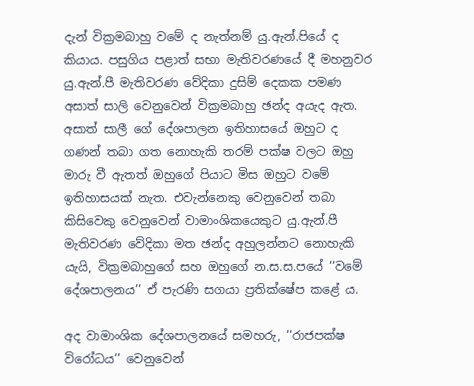දැන් වික්‍රමබාහු වමේ ද නැත්නම් යු.ඇන්.පියේ ද කියාය. පසුගිය පළාත් සභා මැතිවරණයේ දී මහනුවර යු.ඇන්.පී මැතිවරණ වේදිකා දුසිම් දෙකක පමණ අසාත් සාලි වෙනුවෙන් වික්‍රමබාහු ඡන්ද අයැද ඇත. අසාත් සාලී ගේ දේශපාලන ඉතිහාසයේ ඔහුට ද ගණන් තබා ගත නොහැකි තරම් පක්ෂ වලට ඔහු මාරු වී ඇතත් ඔහුගේ පියාට මිස ඔහුට වමේ ඉතිහාසයක් නැත. එවැන්නෙකු වෙනුවෙන් තබා කිසිවෙකු වෙනුවෙන් වාමාංශිකයෙකුට යු.ඇන්.පී මැතිවරණ වේදිකා මත ඡන්ද අහුලන්නට නොහැකි යැයි, වික්‍රමබාහුගේ සහ ඔහුගේ න.ස.ස.පයේ ‘‘වමේ දේශපාලනය’’ ඒ පැරණි සගයා ප්‍රතික්ෂේප කළේ ය.

අද වාමාංශික දේශපාලනයේ සමහරු, ‘‘රාජපක්ෂ විරෝධය’’ වෙනුවෙන්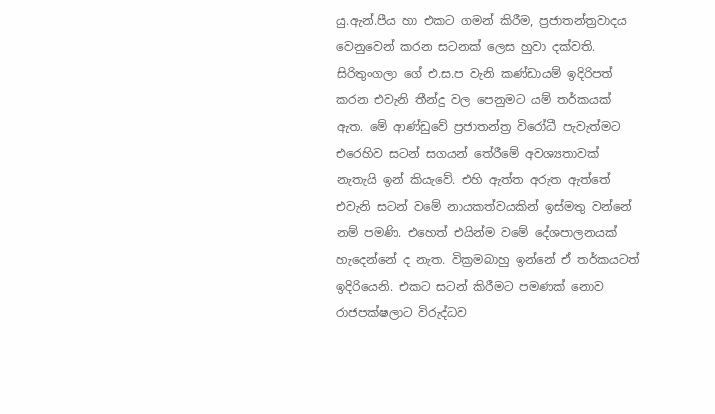යු.ඇන්.පීය හා එකට ගමන් කිරීම, ප්‍රජාතන්ත්‍රවාදය වෙනුවෙන් කරන සටනක් ලෙස හුවා දක්වති. සිරිතුංගලා ගේ එ.ස.ප වැනි කණ්ඩායම් ඉදිරිපත් කරන එවැනි තීන්දු වල පෙනුමට යම් තර්කයක් ඇත. මේ ආණ්ඩුවේ ප්‍රජාතන්ත්‍ර විරෝධී පැවැත්මට එරෙහිව සටන් සගයන් තේරීමේ අවශ්‍යතාවක් නැතැයි ඉන් කියැවේ. එහි ඇත්ත අරුත ඇත්තේ එවැනි සටන් වමේ නායකත්වයකින් ඉස්මතු වන්නේ නම් පමණි. එහෙත් එයින්ම වමේ දේශපාලනයක් හැදෙන්නේ ද නැත. වික්‍රමබාහු ඉන්නේ ඒ තර්කයටත් ඉදිරියෙනි. එකට සටන් කිරීමට පමණක් නොව රාජපක්ෂලාට විරුද්ධව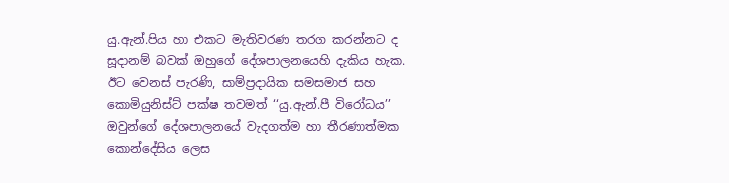යු.ඇන්.පිය හා එකට මැතිවරණ තරග කරන්නට ද සූදානම් බවක් ඔහුගේ දේශපාලනයෙහි දැකිය හැක. ඊට වෙනස් පැරණි, සාම්ප්‍රදායික සමසමාජ සහ කොමියුනිස්ට් පක්ෂ තවමත් ‘‘යු.ඇන්.පී විරෝධය’’ ඔවුන්ගේ දේශපාලනයේ වැදගත්ම හා තීරණාත්මක කොන්දේසිය ලෙස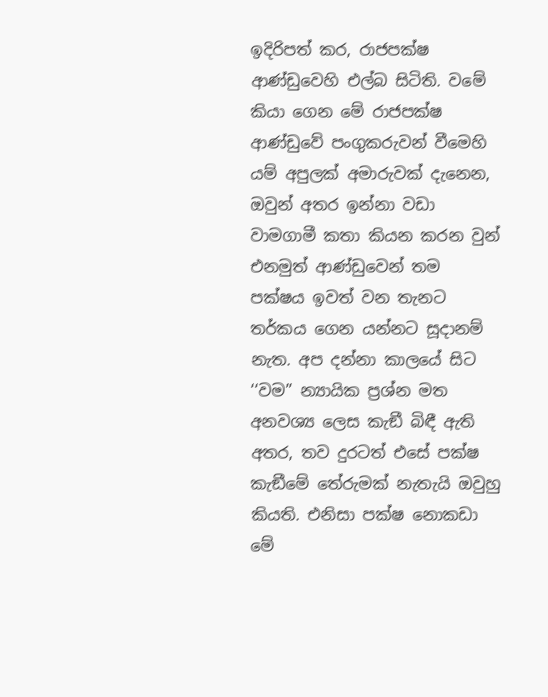ඉදිරිපත් කර, රාජපක්ෂ ආණ්ඩුවෙහි එල්බ සිටිති. වමේ කියා ගෙන මේ රාජපක්ෂ ආණ්ඩුවේ පංගුකරුවන් වීමෙහි යම් අපුලක් අමාරුවක් දැනෙන, ඔවුන් අතර ඉන්නා වඩා වාමගාමී කතා කියන කරන වුන් එනමුත් ආණ්ඩුවෙන් තම පක්ෂය ඉවත් වන තැනට තර්කය ගෙන යන්නට සූදානම් නැත. අප දන්නා කාලයේ සිට ‘‘වම’’ න්‍යායික ප්‍රශ්න මත අනවශ්‍ය ලෙස කැඞී බිඳී ඇති අතර, තව දුරටත් එසේ පක්ෂ කැඞීමේ තේරුමක් නැතැයි ඔවුහු කියති. එනිසා පක්ෂ නොකඩා මේ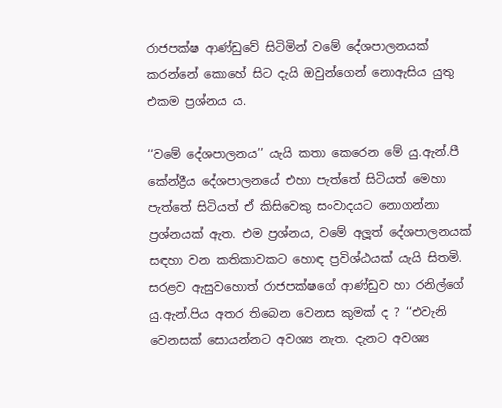රාජපක්ෂ ආණ්ඩුවේ සිටිමින් වමේ දේශපාලනයක් කරන්නේ කොහේ සිට දැයි ඔවුන්ගෙන් නොඇසිය යුතු එකම ප්‍රශ්නය ය.

‘‘වමේ දේශපාලනය’’ යැයි කතා කෙරෙන මේ යු.ඇන්.පී කේන්ද්‍රීය දේශපාලනයේ එහා පැත්තේ සිටියත් මෙහා පැත්තේ සිටියත් ඒ කිසිවෙකු සංවාදයට නොගන්නා ප්‍රශ්නයක් ඇත. එම ප්‍රශ්නය, වමේ අලූත් දේශපාලනයක් සඳහා වන කතිකාවකට හොඳ ප්‍රවිශ්ඨයක් යැයි සිතමි. සරළව ඇසුවහොත් රාජපක්ෂගේ ආණ්ඩුව හා රනිල්ගේ යු.ඇන්.පිය අතර තිබෙන වෙනස කුමක් ද ? ‘‘එවැනි වෙනසක් සොයන්නට අවශ්‍ය නැත. දැනට අවශ්‍ය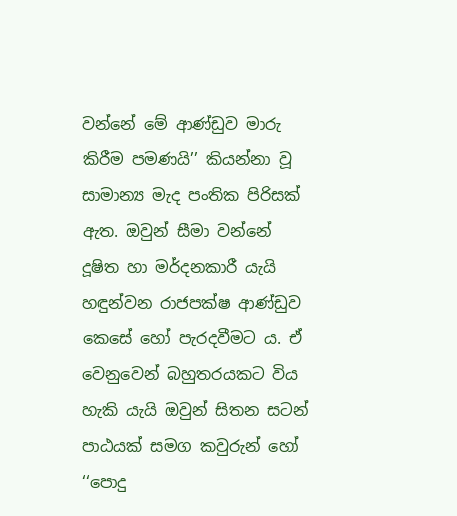වන්නේ මේ ආණ්ඩුව මාරු කිරීම පමණයි’’ කියන්නා වූ සාමාන්‍ය මැද පංතික පිරිසක් ඇත. ඔවුන් සීමා වන්නේ දූෂිත හා මර්දනකාරී යැයි හඳුන්වන රාජපක්ෂ ආණ්ඩුව කෙසේ හෝ පැරදවීමට ය. ඒ වෙනුවෙන් බහුතරයකට විය හැකි යැයි ඔවුන් සිතන සටන් පාඨයක් සමග කවුරුන් හෝ ‘‘පොදු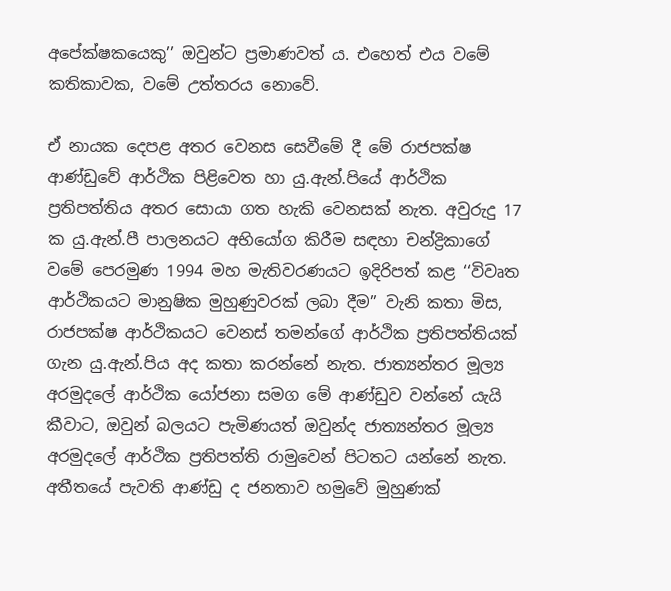අපේක්ෂකයෙකු’’ ඔවුන්ට ප්‍රමාණවත් ය. එහෙත් එය වමේ කතිකාවක, වමේ උත්තරය නොවේ.

ඒ නායක දෙපළ අතර වෙනස සෙවීමේ දී මේ රාජපක්ෂ ආණ්ඩුවේ ආර්ථික පිළිවෙත හා යු.ඇන්.පියේ ආර්ථික ප්‍රතිපත්තිය අතර සොයා ගත හැකි වෙනසක් නැත. අවුරුදු 17 ක යු.ඇන්.පී පාලනයට අභියෝග කිරීම සඳහා චන්ද්‍රිකාගේ වමේ පෙරමුණ 1994 මහ මැතිවරණයට ඉදිරිපත් කළ ‘‘විවෘත ආර්ථිකයට මානුෂික මුහුණුවරක් ලබා දීම’’ වැනි කතා මිස, රාජපක්ෂ ආර්ථිකයට වෙනස් තමන්ගේ ආර්ථික ප්‍රතිපත්තියක් ගැන යු.ඇන්.පිය අද කතා කරන්නේ නැත. ජාත්‍යන්තර මූල්‍ය අරමුදලේ ආර්ථික යෝජනා සමග මේ ආණ්ඩුව වන්නේ යැයි කීවාට, ඔවුන් බලයට පැමිණයත් ඔවුන්ද ජාත්‍යන්තර මූල්‍ය අරමුදලේ ආර්ථික ප්‍රතිපත්ති රාමුවෙන් පිටතට යන්නේ නැත. අතීතයේ පැවති ආණ්ඩු ද ජනතාව හමුවේ මුහුණක්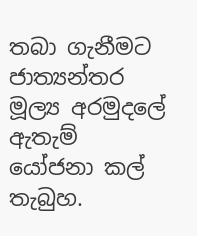තබා ගැනීමට ජාත්‍යන්තර මූල්‍ය අරමුදලේ ඇතැම් යෝජනා කල් තැබුහ.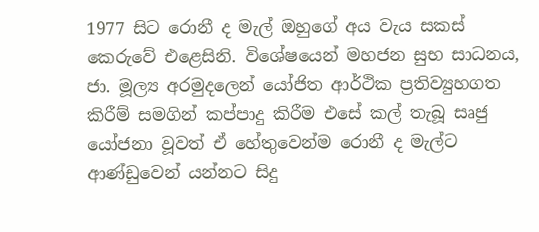1977 සිට රොනී ද මැල් ඔහුගේ අය වැය සකස් කෙරුවේ එළෙසිනි. විශේෂයෙන් මහජන සුභ සාධනය, ජා. මූල්‍ය අරමුදලෙන් යෝජිත ආර්ථික ප්‍රතිව්‍යුහගත කිරීම් සමගින් කප්පාදු කිරීම එසේ කල් තැබූ සෘජු යෝජනා වූවත් ඒ හේතුවෙන්ම රොනී ද මැල්ට ආණ්ඩුවෙන් යන්නට සිදු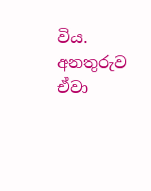විය. අනතුරුව ඒවා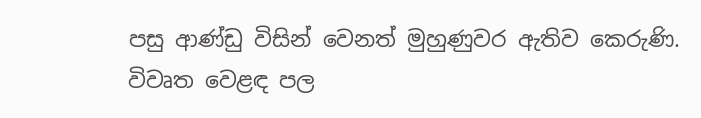පසු ආණ්ඩු විසින් වෙනත් මුහුණුවර ඇතිව කෙරුණි. විවෘත වෙළඳ පල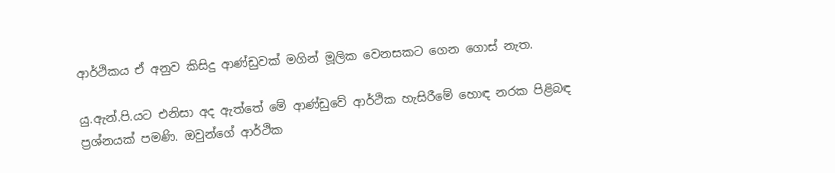ආර්ථිකය ඒ අනුව කිසිදු ආණ්ඩුවක් මගින් මූලික වෙනසකට ගෙන ගොස් නැත.

යු.ඇන්.පි.යට එනිසා අද ඇත්තේ මේ ආණ්ඩුවේ ආර්ථික හැසිරීමේ හොඳ නරක පිළිබඳ ප්‍රශ්නයක් පමණි. ඔවුන්ගේ ආර්ථික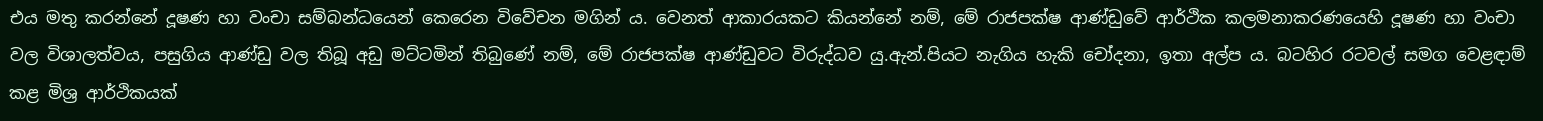එය මතු කරන්නේ දූෂණ හා වංචා සම්බන්ධයෙන් කෙරෙන විවේචන මගින් ය. වෙනත් ආකාරයකට කියන්නේ නම්, මේ රාජපක්ෂ ආණ්ඩුවේ ආර්ථික කලමනාකරණයෙහි දූෂණ හා වංචා වල විශාලත්වය, පසුගිය ආණ්ඩු වල තිබූ අඩු මට්ටමින් තිබුණේ නම්, මේ රාජපක්ෂ ආණ්ඩුවට විරුද්ධව යු.ඇන්.පියට නැගිය හැකි චෝදනා, ඉතා අල්ප ය. බටහිර රටවල් සමග වෙළඳාම් කළ මිශ්‍ර ආර්ථිකයක්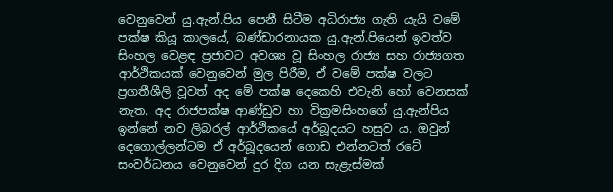වෙනුවෙන් යු.ඇන්.පිය පෙනී සිටීම අධිරාජ්‍ය ගැති යැයි වමේ පක්ෂ කියූ කාලයේ, බණ්ඩාරනායක යු.ඇන්.පියෙන් ඉවත්ව සිංහල වෙළඳ ප්‍රජාවට අවශ්‍ය වූ සිංහල රාජ්‍ය සහ රාජ්‍යගත ආර්ථිකයක් වෙනුවෙන් මුල පිරීම, ඒ වමේ පක්ෂ වලට ප්‍රගතීශීලි වූවත් අද මේ පක්ෂ දෙකෙහි එවැනි හෝ වෙනසක් නැත. අද රාජපක්ෂ ආණ්ඩුව හා වික්‍රමසිංහගේ යු.ඇන්පිය ඉන්නේ නව ලිබරල් ආර්ථිකයේ අර්බූදයට හසුව ය. ඔවුන් දෙගොල්ලන්ටම ඒ අර්බූදයෙන් ගොඩ එන්නටත් රටේ සංවර්ධනය වෙනුවෙන් දුර දිග යන සැළැස්මක්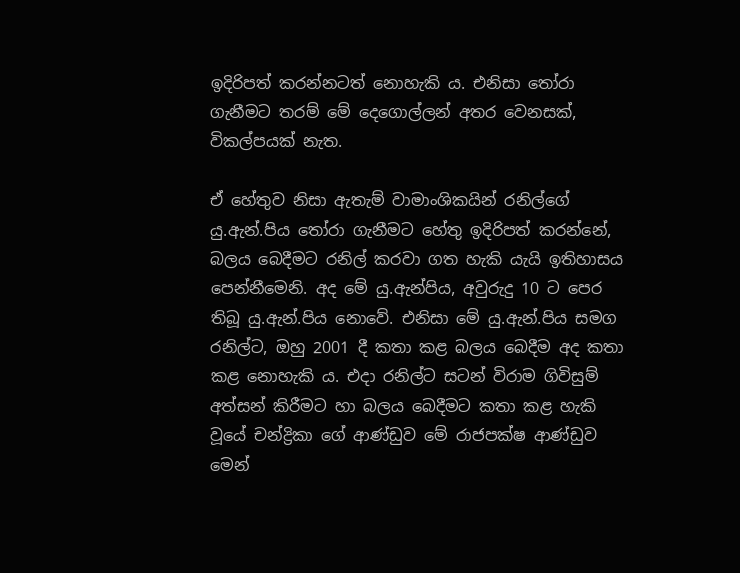ඉදිරිපත් කරන්නටත් නොහැකි ය. එනිසා තෝරා ගැනීමට තරම් මේ දෙගොල්ලන් අතර වෙනසක්, විකල්පයක් නැත.

ඒ හේතුව නිසා ඇතැම් වාමාංශිකයින් රනිල්ගේ යු.ඇන්.පිය තෝරා ගැනීමට හේතු ඉදිරිපත් කරන්නේ, බලය බෙදීමට රනිල් කරවා ගත හැකි යැයි ඉතිහාසය පෙන්නීමෙනි. අද මේ යු.ඇන්පිය, අවුරුදු 10 ට පෙර තිබූ යු.ඇන්.පිය නොවේ. එනිසා මේ යු.ඇන්.පිය සමග රනිල්ට, ඔහු 2001 දී කතා කළ බලය බෙදීම අද කතා කළ නොහැකි ය. එදා රනිල්ට සටන් විරාම ගිවිසුම් අත්සන් කිරීමට හා බලය බෙදීමට කතා කළ හැකි වූයේ චන්ද්‍රිකා ගේ ආණ්ඩුව මේ රාජපක්ෂ ආණ්ඩුව මෙන්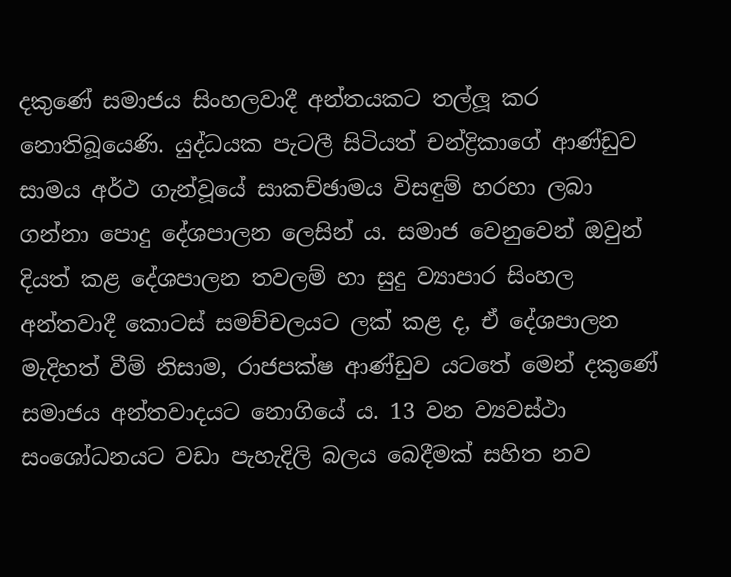දකුණේ සමාජය සිංහලවාදී අන්තයකට තල්ලූ කර නොතිබූයෙණි. යුද්ධයක පැටලී සිටියත් චන්ද්‍රිකාගේ ආණ්ඩුව සාමය අර්ථ ගැන්වූයේ සාකච්ඡාමය විසඳුම් හරහා ලබා ගන්නා පොදු දේශපාලන ලෙසින් ය. සමාජ වෙනුවෙන් ඔවුන් දියත් කළ දේශපාලන තවලම් හා සුදු ව්‍යාපාර සිංහල අන්තවාදී කොටස් සමච්චලයට ලක් කළ ද, ඒ දේශපාලන මැදිහත් වීම් නිසාම, රාජපක්ෂ ආණ්ඩුව යටතේ මෙන් දකුණේ සමාජය අන්තවාදයට නොගියේ ය. 13 වන ව්‍යවස්ථා සංශෝධනයට වඩා පැහැදිලි බලය බෙදීමක් සහිත නව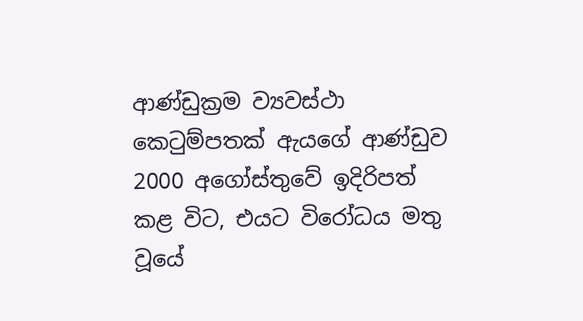ආණ්ඩුක්‍රම ව්‍යවස්ථා කෙටුම්පතක් ඇයගේ ආණ්ඩුව 2000 අගෝස්තුවේ ඉදිරිපත් කළ විට, එයට විරෝධය මතු වූයේ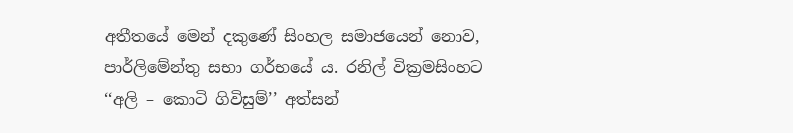අතීතයේ මෙන් දකුණේ සිංහල සමාජයෙන් නොව, පාර්ලිමේන්තු සභා ගර්භයේ ය. රනිල් වික්‍රමසිංහට ‘‘අලි – කොටි ගිවිසුම්’’ අත්සන්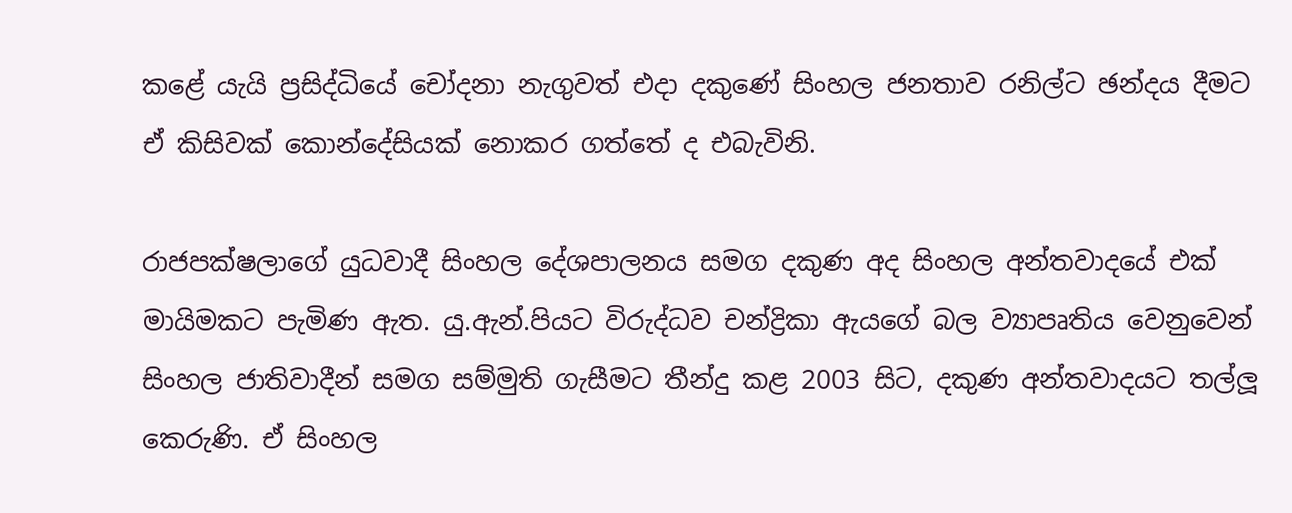කළේ යැයි ප්‍රසිද්ධියේ චෝදනා නැගුවත් එදා දකුණේ සිංහල ජනතාව රනිල්ට ඡන්දය දීමට ඒ කිසිවක් කොන්දේසියක් නොකර ගත්තේ ද එබැවිනි.

රාජපක්ෂලාගේ යුධවාදී සිංහල දේශපාලනය සමග දකුණ අද සිංහල අන්තවාදයේ එක් මායිමකට පැමිණ ඇත. යු.ඇන්.පියට විරුද්ධව චන්ද්‍රිකා ඇයගේ බල ව්‍යාපෘතිය වෙනුවෙන් සිංහල ජාතිවාදීන් සමග සම්මුති ගැසීමට තීන්දු කළ 2003 සිට, දකුණ අන්තවාදයට තල්ලූ කෙරුණි. ඒ සිංහල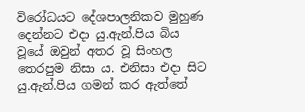විරෝධයට දේශපාලනිකව මුහුණ දෙන්නට එදා යු.ඇන්.පිය බිය වූයේ ඔවුන් අතර වූ සිංහල තෙරපුම නිසා ය. එනිසා එදා සිට යු.ඇන්.පිය ගමන් කර ඇත්තේ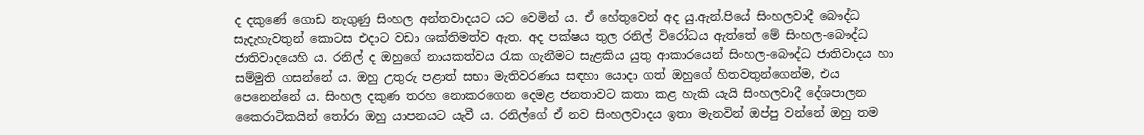ද දකුණේ ගොඩ නැගුණු සිංහල අන්තවාදයට යට වෙමින් ය. ඒ හේතුවෙන් අද යු.ඇන්.පියේ සිංහලවාදී බෞද්ධ සැදැහැවතුන් කොටස එදාට වඩා ශක්තිමත්ව ඇත. අද පක්ෂය තුල රනිල් විරෝධය ඇත්තේ මේ සිංහල-බෞද්ධ ජාතිවාදයෙහි ය. රනිල් ද ඔහුගේ නායකත්වය රැක ගැනීමට සැළකිය යුතු ආකාරයෙන් සිංහල-බෞද්ධ ජාතිවාදය හා සම්මුති ගසන්නේ ය. ඔහු උතුරු පළාත් සභා මැතිවරණය සඳහා යොදා ගත් ඔහුගේ හිතවතුන්ගෙන්ම, එය පෙනෙන්නේ ය. සිංහල දකුණ තරහ නොකරගෙන දෙමළ ජනතාවට කතා කළ හැකි යැයි සිංහලවාදී දේශපාලන කෛරාටිකයින් තෝරා ඔහු යාපනයට යැවී ය. රනිල්ගේ ඒ නව සිංහලවාදය ඉතා මැනවින් ඔප්පු වන්නේ ඔහු තම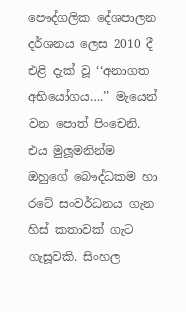පෞද්ගලික දේශපාලන දර්ශනය ලෙස 2010 දී එළි දැක් වූ ‘‘අනාගත අභියෝගය….’’ මැයෙන් වන පොත් පිංචෙනි. එය මුලූමනින්ම ඔහුගේ බෞද්ධකම හා රටේ සංවර්ධනය ගැන හිස් කතාවක් ගැට ගැසූවකි. සිංහල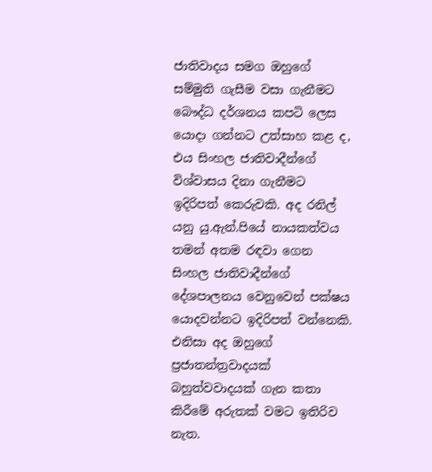ජාතිවාදය සමග ඔහුගේ සම්මුති ගැසීම වසා ගැනීමට බෞද්ධ දර්ශනය කපටි ලෙස යොදා ගන්නට උත්සාහ කළ ද, එය සිංහල ජාතිවාදීන්ගේ විශ්වාසය දිනා ගැනීමට ඉදිරිපත් කෙරුවකි. අද රනිල් යනු යු.ඇන්.පියේ නායකත්වය තමන් අතම රඳවා ගෙන සිංහල ජාතිවාදීන්ගේ දේශපාලනය වෙනුවෙන් පක්ෂය යොදවන්නට ඉදිරිපත් වන්නෙකි. එනිසා අද ඔහුගේ ප්‍රජාතන්ත්‍රවාදයක් බහුත්වවාදයක් ගැන කතා කිරීමේ අරුතක් වමට ඉතිරිව නැත.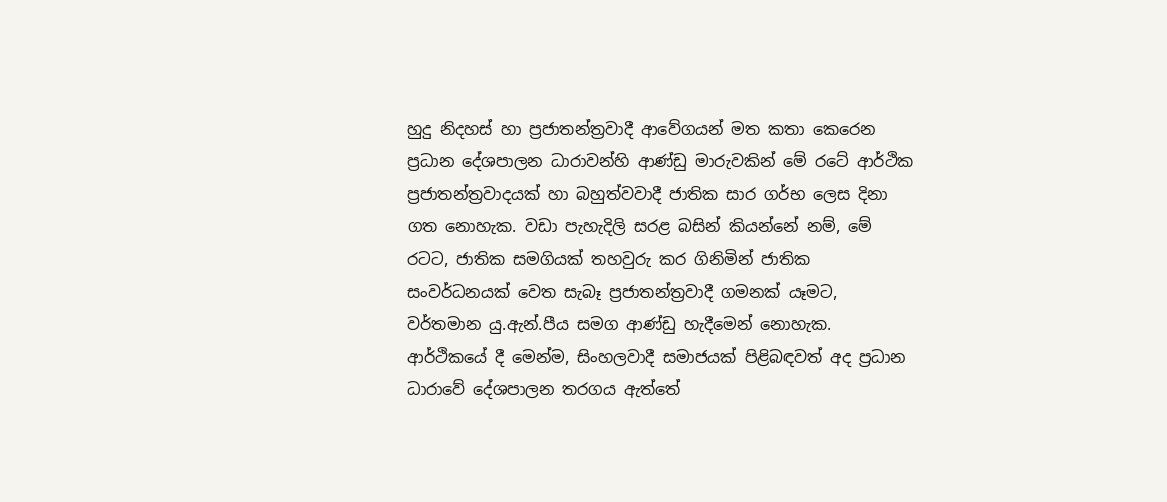හුදු නිදහස් හා ප්‍රජාතන්ත්‍රවාදී ආවේගයන් මත කතා කෙරෙන ප්‍රධාන දේශපාලන ධාරාවන්හි ආණ්ඩු මාරුවකින් මේ රටේ ආර්ථික ප්‍රජාතන්ත්‍රවාදයක් හා බහුත්වවාදී ජාතික සාර ගර්භ ලෙස දිනා ගත නොහැක. වඩා පැහැදිලි සරළ බසින් කියන්නේ නම්, මේ රටට, ජාතික සමගියක් තහවුරු කර ගිනිමින් ජාතික සංවර්ධනයක් වෙත සැබෑ ප්‍රජාතන්ත්‍රවාදී ගමනක් යෑමට, වර්තමාන යු.ඇන්.පීය සමග ආණ්ඩු හැදීමෙන් නොහැක. ආර්ථිකයේ දී මෙන්ම, සිංහලවාදී සමාජයක් පිළිබඳවත් අද ප්‍රධාන ධාරාවේ දේශපාලන තරගය ඇත්තේ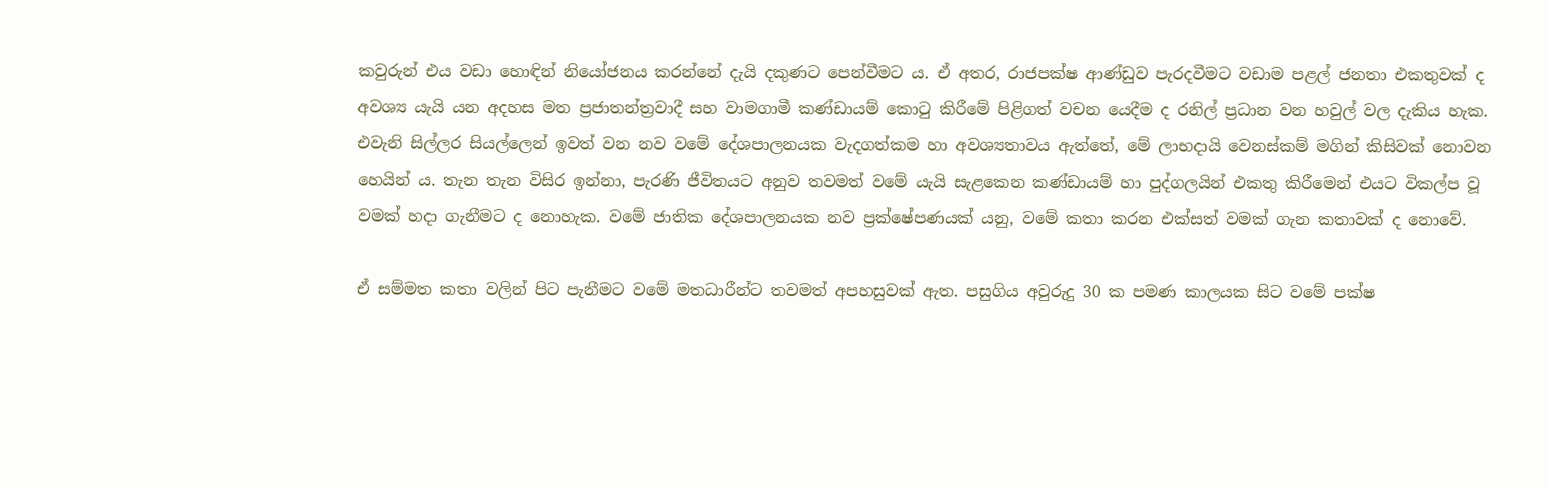කවුරුන් එය වඩා හොඳින් නියෝජනය කරන්නේ දැයි දකුණට පෙන්වීමට ය. ඒ අතර, රාජපක්ෂ ආණ්ඩුව පැරදවීමට වඩාම පළල් ජනතා එකතුවක් ද අවශ්‍ය යැයි යන අදහස මත ප්‍රජාතන්ත්‍රවාදී සහ වාමගාමී කණ්ඩායම් කොටු කිරීමේ පිළිගත් වචන යෙදීම ද රනිල් ප්‍රධාන වන හවුල් වල දැකිය හැක. එවැනි සිල්ලර සියල්ලෙන් ඉවත් වන නව වමේ දේශපාලනයක වැදගත්කම හා අවශ්‍යතාවය ඇත්තේ, මේ ලාභදායි වෙනස්කම් මගින් කිසිවක් නොවන හෙයින් ය. තැන තැන විසිර ඉන්නා, පැරණි ජීවිතයට අනුව තවමත් වමේ යැයි සැළකෙන කණ්ඩායම් හා පුද්ගලයින් එකතු කිරීමෙන් එයට විකල්ප වූ වමක් හදා ගැනීමට ද නොහැක. වමේ ජාතික දේශපාලනයක නව ප්‍රක්ෂේපණයක් යනු, වමේ කතා කරන එක්සත් වමක් ගැන කතාවක් ද නොවේ.

ඒ සම්මත කතා වලින් පිට පැනීමට වමේ මතධාරීන්ට තවමත් අපහසුවක් ඇත. පසුගිය අවුරුදු 30 ක පමණ කාලයක සිට වමේ පක්ෂ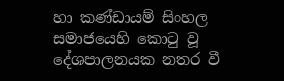හා කණ්ඩායම් සිංහල සමාජයෙහි කොටු වූ දේශපාලනයක නතර වී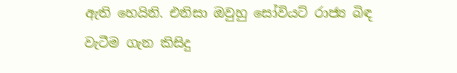ඇති හෙයිනි. එනිසා ඔවුහු සෝවියට් රාජ්‍ය බිඳ වැටීම ගැන කිසිදු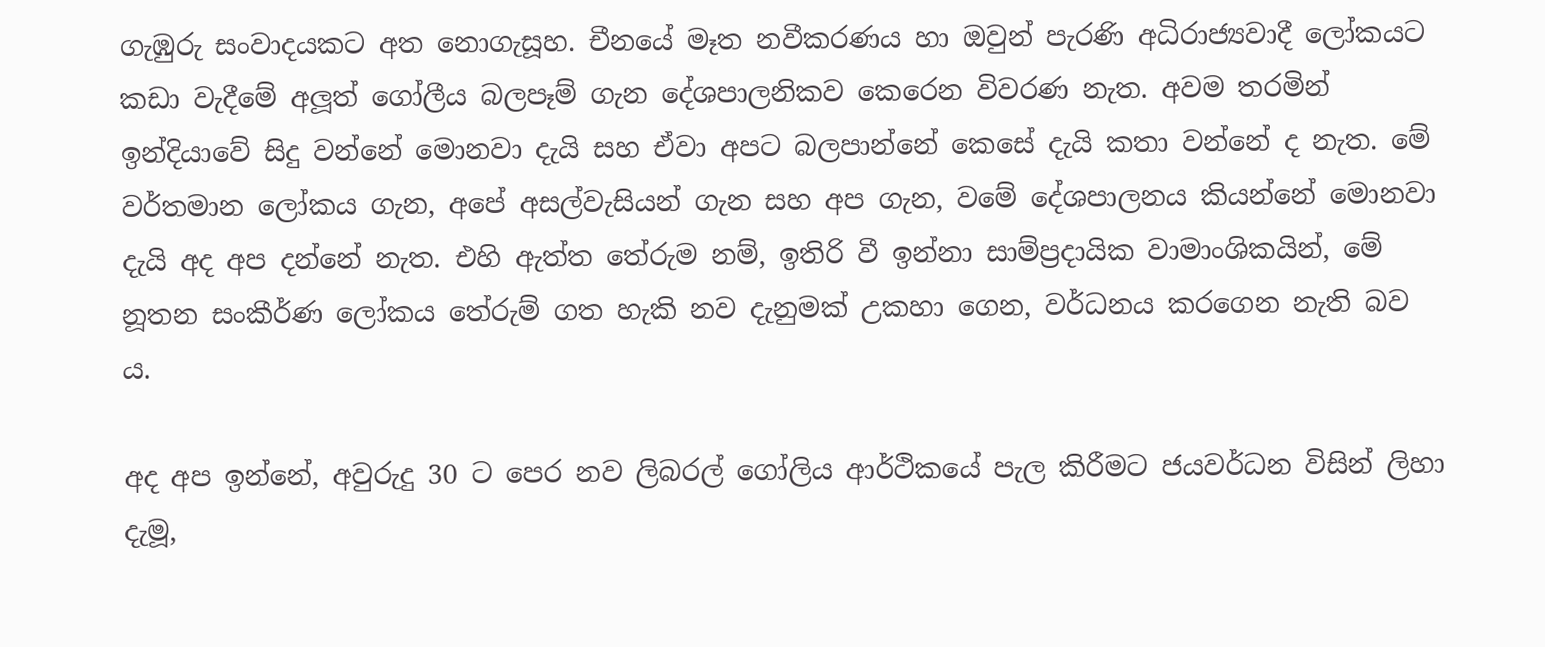ගැඹුරු සංවාදයකට අත නොගැසූහ. චීනයේ මෑත නවීකරණය හා ඔවුන් පැරණි අධිරාජ්‍යවාදී ලෝකයට කඩා වැදීමේ අලූත් ගෝලීය බලපෑම් ගැන දේශපාලනිකව කෙරෙන විවරණ නැත. අවම තරමින් ඉන්දියාවේ සිදු වන්නේ මොනවා දැයි සහ ඒවා අපට බලපාන්නේ කෙසේ දැයි කතා වන්නේ ද නැත. මේ වර්තමාන ලෝකය ගැන, අපේ අසල්වැසියන් ගැන සහ අප ගැන, වමේ දේශපාලනය කියන්නේ මොනවා දැයි අද අප දන්නේ නැත. එහි ඇත්ත තේරුම නම්, ඉතිරි වී ඉන්නා සාම්ප්‍රදායික වාමාංශිකයින්, මේ නූතන සංකීර්ණ ලෝකය තේරුම් ගත හැකි නව දැනුමක් උකහා ගෙන, වර්ධනය කරගෙන නැති බව ය.

අද අප ඉන්නේ, අවුරුදු 30 ට පෙර නව ලිබරල් ගෝලිය ආර්ථිකයේ පැල කිරීමට ජයවර්ධන විසින් ලිහා දැමූ,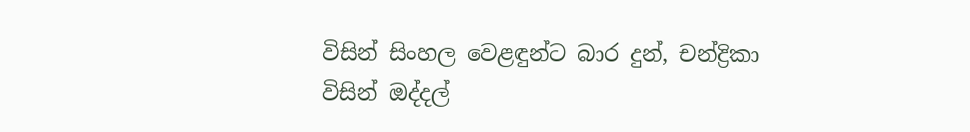විසින් සිංහල වෙළඳුන්ට බාර දුන්, චන්ද්‍රිකා විසින් ඔද්දල්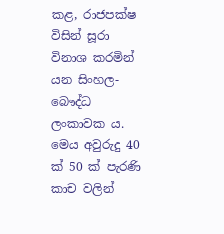කළ, රාජපක්ෂ විසින් සූරා විනාශ කරමින් යන සිංහල-බෞද්ධ ලංකාවක ය. මෙය අවුරුදු 40 ක් 50 ක් පැරණි කාච වලින්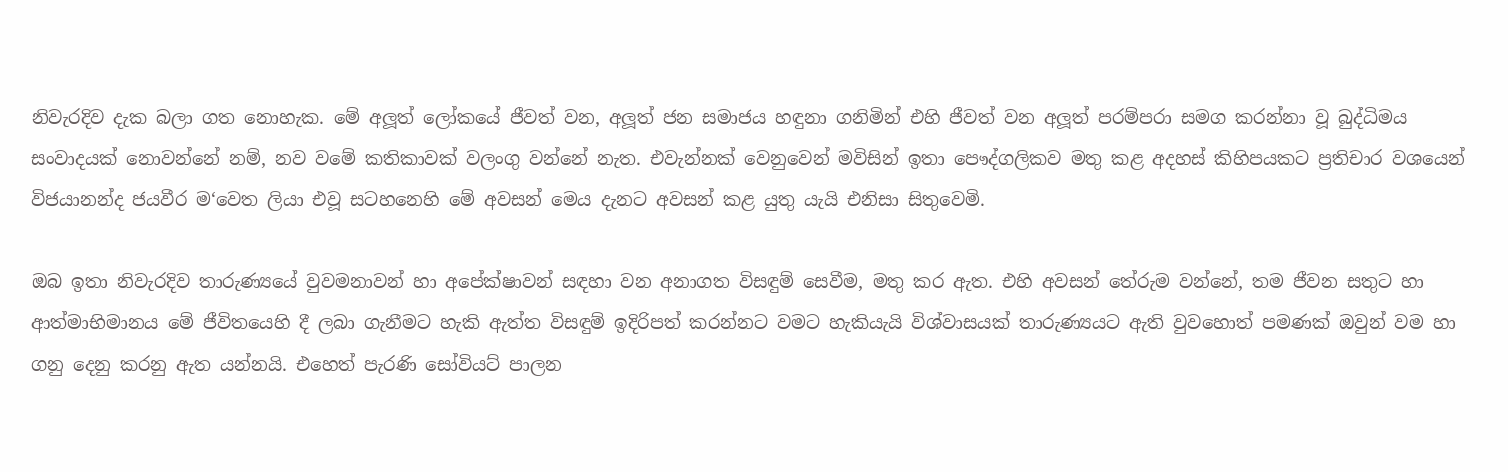නිවැරදිව දැක බලා ගත නොහැක. මේ අලූත් ලෝකයේ ජීවත් වන, අලූත් ජන සමාජය හඳුනා ගනිමින් එහි ජීවත් වන අලූත් පරම්පරා සමග කරන්නා වූ බුද්ධිමය සංවාදයක් නොවන්නේ නම්, නව වමේ කතිකාවක් වලංගු වන්නේ නැත. එවැන්නක් වෙනුවෙන් මවිසින් ඉතා පෞද්ගලිකව මතු කළ අදහස් කිහිපයකට ප්‍රතිචාර වශයෙන් විජයානන්ද ජයවීර ම‘වෙත ලියා එවූ සටහනෙහි මේ අවසන් මෙය දැනට අවසන් කළ යුතු යැයි එනිසා සිතුවෙමි.

ඔබ ඉතා නිවැරදිව තාරුණ්‍යයේ වුවමනාවන් හා අපේක්ෂාවන් සඳහා වන අනාගත විසඳුම් සෙවීම, මතු කර ඇත. එහි අවසන් තේරුම වන්නේ, තම ජීවන සතුට හා ආත්මාභිමානය මේ ජීවිතයෙහි දී ලබා ගැනීමට හැකි ඇත්ත විසඳුම් ඉදිරිපත් කරන්නට වමට හැකියැයි විශ්වාසයක් තාරුණ්‍යයට ඇති වුවහොත් පමණක් ඔවුන් වම හා ගනු දෙනු කරනු ඇත යන්නයි. එහෙත් පැරණි සෝවියට් පාලන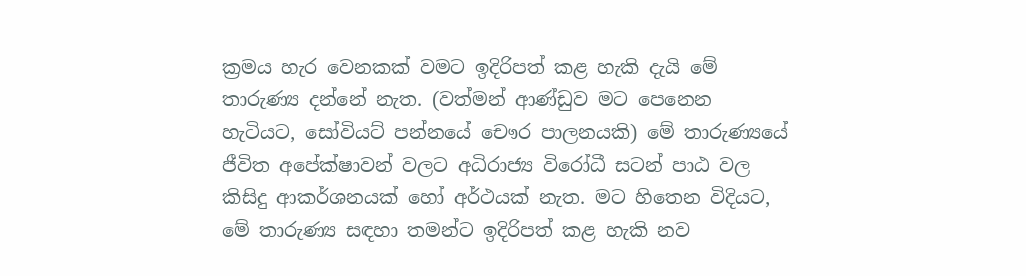ක්‍රමය හැර වෙනකක් වමට ඉදිරිපත් කළ හැකි දැයි මේ තාරුණ්‍ය දන්නේ නැත. (වත්මන් ආණ්ඩුව මට පෙනෙන හැටියට, සෝවියට් පන්නයේ චෞර පාලනයකි) මේ තාරුණ්‍යයේ ජීවිත අපේක්ෂාවන් වලට අධිරාජ්‍ය විරෝධී සටන් පාඨ වල කිසිදු ආකර්ශනයක් හෝ අර්ථයක් නැත. මට හිතෙන විදියට, මේ තාරුණ්‍ය සඳහා තමන්ට ඉදිරිපත් කළ හැකි නව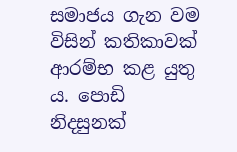සමාජය ගැන වම විසින් කතිකාවක් ආරම්භ කළ යුතු ය. පොඩි නිදසුනක්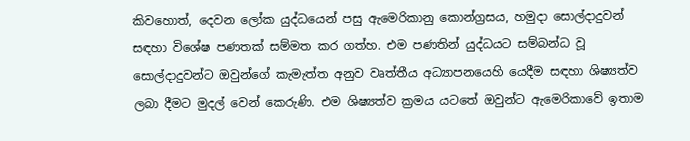කිවහොත්, දෙවන ලෝක යුද්ධයෙන් පසු ඇමෙරිකානු කොන්ග්‍රසය, හමුදා සොල්දාදුවන් සඳහා විශේෂ පණතක් සම්මත කර ගත්හ. එම පණතින් යුද්ධයට සම්බන්ධ වූ සොල්දාදුවන්ට ඔවුන්ගේ කැමැත්ත අනුව වෘත්තීය අධ්‍යාපනයෙහි යෙදීම සඳහා ශිෂ්‍යත්ව ලබා දීමට මුදල් වෙන් කෙරුණි. එම ශිෂ්‍යත්ව ක්‍රමය යටතේ ඔවුන්ට ඇමෙරිකාවේ ඉතාම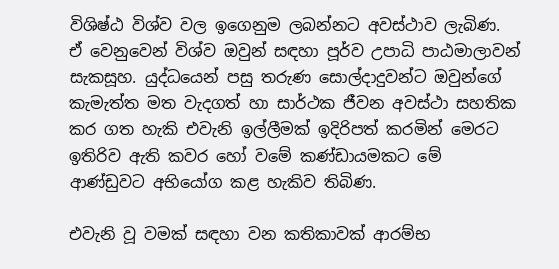විශිෂ්ඨ විශ්ව වල ඉගෙනුම ලබන්නට අවස්ථාව ලැබිණ. ඒ වෙනුවෙන් විශ්ව ඔවුන් සඳහා පූර්ව උපාධි පාඨමාලාවන් සැකසූහ. යුද්ධයෙන් පසු තරුණ සොල්දාදුවන්ට ඔවුන්ගේ කැමැත්ත මත වැදගත් හා සාර්ථක ජීවන අවස්ථා සහතික කර ගත හැකි එවැනි ඉල්ලීමක් ඉදිරිපත් කරමින් මෙරට ඉතිරිව ඇති කවර හෝ වමේ කණ්ඩායමකට මේ ආණ්ඩුවට අභියෝග කළ හැකිව තිබිණ.

එවැනි වූ වමක් සඳහා වන කතිකාවක් ආරම්භ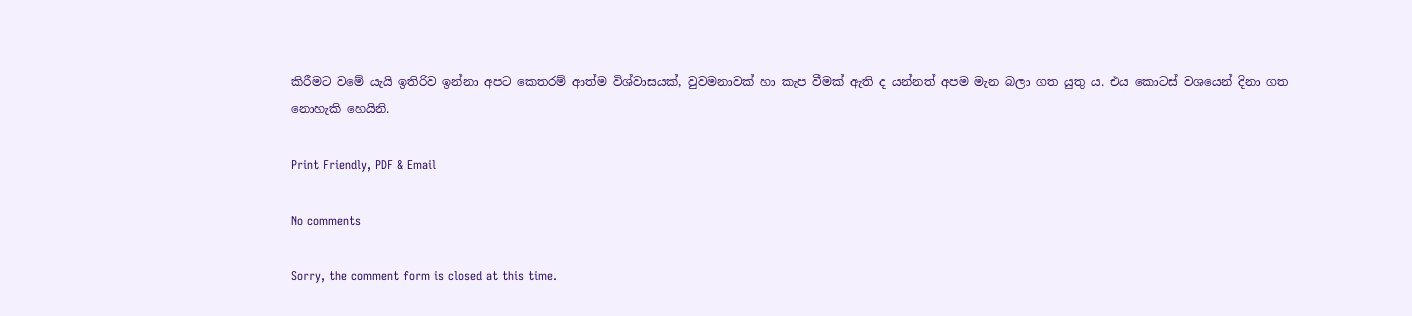කිරීමට වමේ යැයි ඉතිරිව ඉන්නා අපට කෙතරම් ආත්ම විශ්වාසයක්, වුවමනාවක් හා කැප වීමක් ඇති ද යන්නත් අපම මැන බලා ගත යුතු ය. එය කොටස් වශයෙන් දිනා ගත නොහැකි හෙයිනි.

Print Friendly, PDF & Email

No comments

Sorry, the comment form is closed at this time.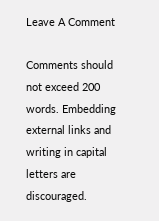Leave A Comment

Comments should not exceed 200 words. Embedding external links and writing in capital letters are discouraged.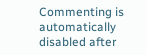Commenting is automatically disabled after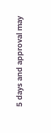5 days and approval may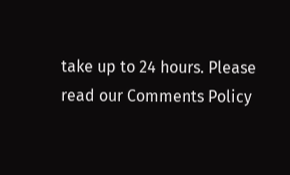take up to 24 hours. Please read our Comments Policy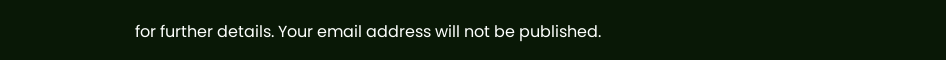for further details. Your email address will not be published.